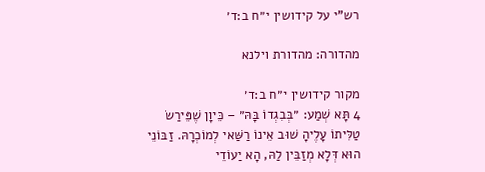רש"י על קידושין י״ח ב:ד׳

מהדורה: מהדורת וילנא

מקור קידושין י״ח ב:ד׳
4 תָּא שְׁמַע: ״בְּבִגְדוֹ בָּהּ״ – כֵּיוָן שֶׁפֵּירַשׂ טַלִּיתוֹ עָלֶיהָ שׁוּב אֵינוֹ רַשַּׁאי לְמוֹכְרָהּ. זַבּוֹנֵי הוּא דְּלָא מְזַבֵּין לַהּ, הָא יַעוֹדֵי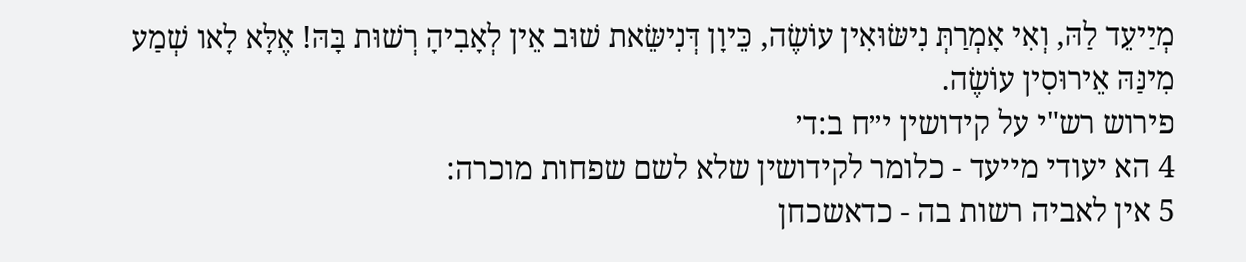מְיַיעֵד לַהּ, וְאִי אָמְרַתְּ נִישּׂוּאִין עוֹשֶׂה, כֵּיוָן דְּנִישֵּׂאת שׁוּב אֵין לְאָבִיהָ רְשׁוּת בָּהּ! אֶלָּא לָאו שְׁמַע מִינַּהּ אֵירוּסִין עוֹשֶׂה.
פירוש רש"י על קידושין י״ח ב:ד׳
4 הא יעודי מייעד - כלומר לקידושין שלא לשם שפחות מוכרה:
5 אין לאביה רשות בה - כדאשכחן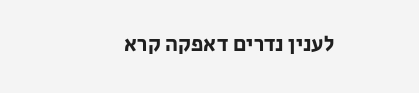לענין נדרים דאפקה קרא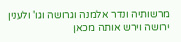מרשותיה ונדר אלמנה וגרושה וגו' ולענין ירושה וירש אותה מכאן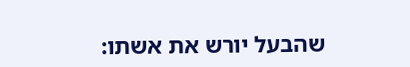שהבעל יורש את אשתו: